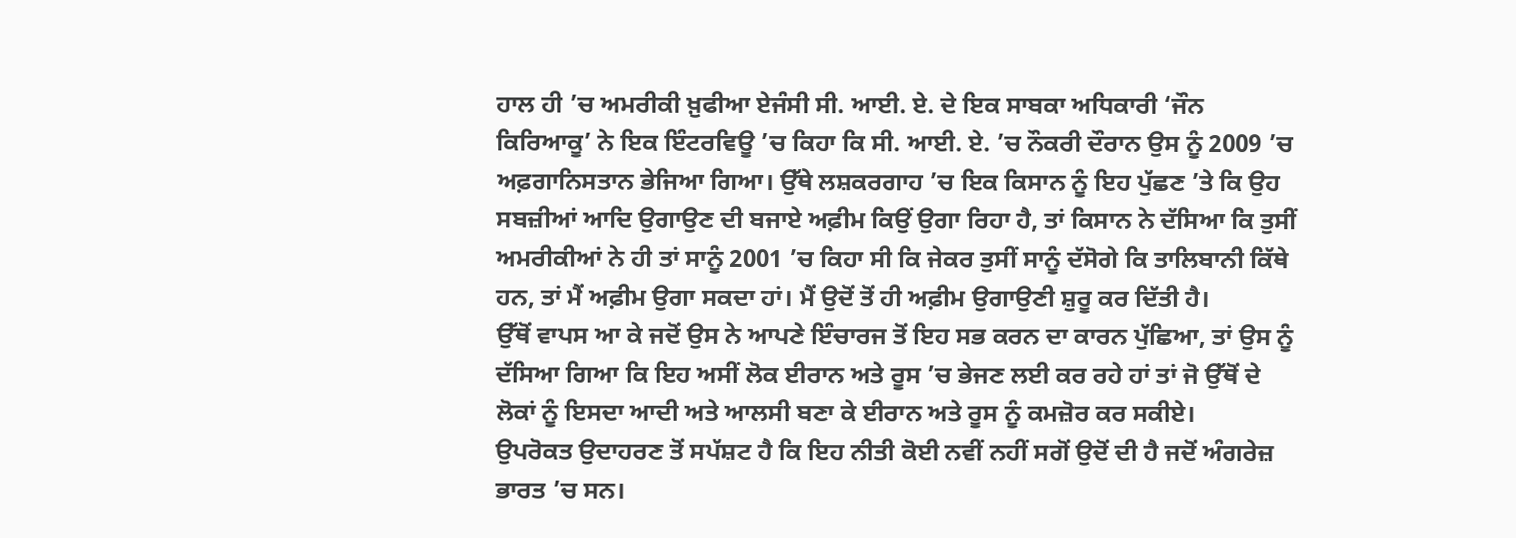ਹਾਲ ਹੀ ’ਚ ਅਮਰੀਕੀ ਖ਼ੁਫੀਆ ਏਜੰਸੀ ਸੀ. ਆਈ. ਏ. ਦੇ ਇਕ ਸਾਬਕਾ ਅਧਿਕਾਰੀ ‘ਜੌਨ ਕਿਰਿਆਕੂ’ ਨੇ ਇਕ ਇੰਟਰਵਿਊ ’ਚ ਕਿਹਾ ਕਿ ਸੀ. ਆਈ. ਏ. ’ਚ ਨੌਕਰੀ ਦੌਰਾਨ ਉਸ ਨੂੰ 2009 ’ਚ ਅਫ਼ਗਾਨਿਸਤਾਨ ਭੇਜਿਆ ਗਿਆ। ਉੱਥੇ ਲਸ਼ਕਰਗਾਹ ’ਚ ਇਕ ਕਿਸਾਨ ਨੂੰ ਇਹ ਪੁੱਛਣ ’ਤੇ ਕਿ ਉਹ ਸਬਜ਼ੀਆਂ ਆਦਿ ਉਗਾਉਣ ਦੀ ਬਜਾਏ ਅਫ਼ੀਮ ਕਿਉਂ ਉਗਾ ਰਿਹਾ ਹੈ, ਤਾਂ ਕਿਸਾਨ ਨੇ ਦੱਸਿਆ ਕਿ ਤੁਸੀਂ ਅਮਰੀਕੀਆਂ ਨੇ ਹੀ ਤਾਂ ਸਾਨੂੰ 2001 ’ਚ ਕਿਹਾ ਸੀ ਕਿ ਜੇਕਰ ਤੁਸੀਂ ਸਾਨੂੰ ਦੱਸੋਗੇ ਕਿ ਤਾਲਿਬਾਨੀ ਕਿੱਥੇ ਹਨ, ਤਾਂ ਮੈਂ ਅਫ਼ੀਮ ਉਗਾ ਸਕਦਾ ਹਾਂ। ਮੈਂ ਉਦੋਂ ਤੋਂ ਹੀ ਅਫ਼ੀਮ ਉਗਾਉਣੀ ਸ਼ੁਰੂ ਕਰ ਦਿੱਤੀ ਹੈ।
ਉੱਥੋਂ ਵਾਪਸ ਆ ਕੇ ਜਦੋਂ ਉਸ ਨੇ ਆਪਣੇ ਇੰਚਾਰਜ ਤੋਂ ਇਹ ਸਭ ਕਰਨ ਦਾ ਕਾਰਨ ਪੁੱਛਿਆ, ਤਾਂ ਉਸ ਨੂੰ ਦੱਸਿਆ ਗਿਆ ਕਿ ਇਹ ਅਸੀਂ ਲੋਕ ਈਰਾਨ ਅਤੇ ਰੂਸ ’ਚ ਭੇਜਣ ਲਈ ਕਰ ਰਹੇ ਹਾਂ ਤਾਂ ਜੋ ਉੱਥੋਂ ਦੇ ਲੋਕਾਂ ਨੂੰ ਇਸਦਾ ਆਦੀ ਅਤੇ ਆਲਸੀ ਬਣਾ ਕੇ ਈਰਾਨ ਅਤੇ ਰੂਸ ਨੂੰ ਕਮਜ਼ੋਰ ਕਰ ਸਕੀਏ।
ਉਪਰੋਕਤ ਉਦਾਹਰਣ ਤੋਂ ਸਪੱਸ਼ਟ ਹੈ ਕਿ ਇਹ ਨੀਤੀ ਕੋਈ ਨਵੀਂ ਨਹੀਂ ਸਗੋਂ ਉਦੋਂ ਦੀ ਹੈ ਜਦੋਂ ਅੰਗਰੇਜ਼ ਭਾਰਤ ’ਚ ਸਨ।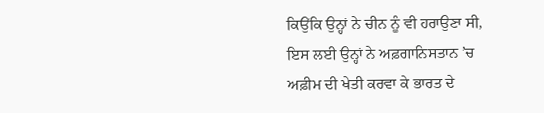ਕਿਉਂਕਿ ਉਨ੍ਹਾਂ ਨੇ ਚੀਨ ਨੂੰ ਵੀ ਹਰਾਉਣਾ ਸੀ, ਇਸ ਲਈ ਉਨ੍ਹਾਂ ਨੇ ਅਫ਼ਗਾਨਿਸਤਾਨ ’ਚ ਅਫ਼ੀਮ ਦੀ ਖੇਤੀ ਕਰਵਾ ਕੇ ਭਾਰਤ ਦੇ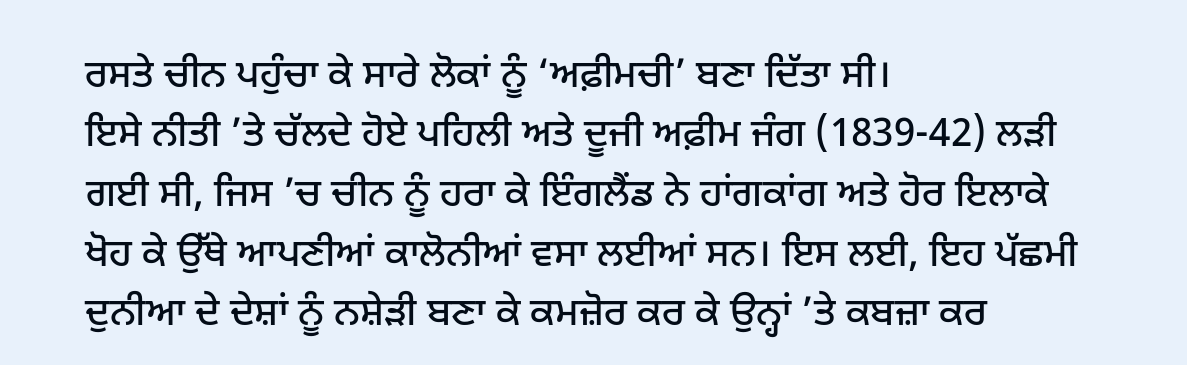ਰਸਤੇ ਚੀਨ ਪਹੁੰਚਾ ਕੇ ਸਾਰੇ ਲੋਕਾਂ ਨੂੰ ‘ਅਫ਼ੀਮਚੀ’ ਬਣਾ ਦਿੱਤਾ ਸੀ।
ਇਸੇ ਨੀਤੀ ’ਤੇ ਚੱਲਦੇ ਹੋਏ ਪਹਿਲੀ ਅਤੇ ਦੂਜੀ ਅਫ਼ੀਮ ਜੰਗ (1839-42) ਲੜੀ ਗਈ ਸੀ, ਜਿਸ ’ਚ ਚੀਨ ਨੂੰ ਹਰਾ ਕੇ ਇੰਗਲੈਂਡ ਨੇ ਹਾਂਗਕਾਂਗ ਅਤੇ ਹੋਰ ਇਲਾਕੇ ਖੋਹ ਕੇ ਉੱਥੇ ਆਪਣੀਆਂ ਕਾਲੋਨੀਆਂ ਵਸਾ ਲਈਆਂ ਸਨ। ਇਸ ਲਈ, ਇਹ ਪੱਛਮੀ ਦੁਨੀਆ ਦੇ ਦੇਸ਼ਾਂ ਨੂੰ ਨਸ਼ੇੜੀ ਬਣਾ ਕੇ ਕਮਜ਼ੋਰ ਕਰ ਕੇ ਉਨ੍ਹਾਂ ’ਤੇ ਕਬਜ਼ਾ ਕਰ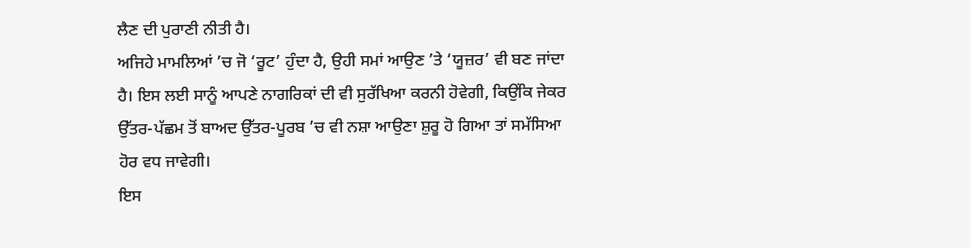ਲੈਣ ਦੀ ਪੁਰਾਣੀ ਨੀਤੀ ਹੈ।
ਅਜਿਹੇ ਮਾਮਲਿਆਂ ’ਚ ਜੋ ‘ਰੂਟ’ ਹੁੰਦਾ ਹੈ, ਉਹੀ ਸਮਾਂ ਆਉਣ ’ਤੇ ‘ਯੂਜ਼ਰ’ ਵੀ ਬਣ ਜਾਂਦਾ ਹੈ। ਇਸ ਲਈ ਸਾਨੂੰ ਆਪਣੇ ਨਾਗਰਿਕਾਂ ਦੀ ਵੀ ਸੁਰੱਖਿਆ ਕਰਨੀ ਹੋਵੇਗੀ, ਕਿਉਂਕਿ ਜੇਕਰ ਉੱਤਰ-ਪੱਛਮ ਤੋਂ ਬਾਅਦ ਉੱਤਰ-ਪੂਰਬ ’ਚ ਵੀ ਨਸ਼ਾ ਆਉਣਾ ਸ਼ੁਰੂ ਹੋ ਗਿਆ ਤਾਂ ਸਮੱਸਿਆ ਹੋਰ ਵਧ ਜਾਵੇਗੀ।
ਇਸ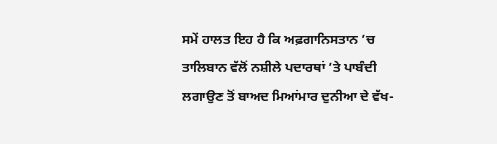ਸਮੇਂ ਹਾਲਤ ਇਹ ਹੈ ਕਿ ਅਫ਼ਗਾਨਿਸਤਾਨ ’ਚ ਤਾਲਿਬਾਨ ਵੱਲੋਂ ਨਸ਼ੀਲੇ ਪਦਾਰਥਾਂ ’ਤੇ ਪਾਬੰਦੀ ਲਗਾਉਣ ਤੋਂ ਬਾਅਦ ਮਿਆਂਮਾਰ ਦੁਨੀਆ ਦੇ ਵੱਖ-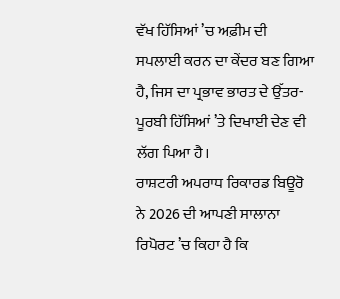ਵੱਖ ਹਿੱਸਿਆਂ ’ਚ ਅਫ਼ੀਮ ਦੀ ਸਪਲਾਈ ਕਰਨ ਦਾ ਕੇਂਦਰ ਬਣ ਗਿਆ ਹੈ, ਜਿਸ ਦਾ ਪ੍ਰਭਾਵ ਭਾਰਤ ਦੇ ਉੱਤਰ-ਪੂਰਬੀ ਹਿੱਸਿਆਂ ’ਤੇ ਦਿਖਾਈ ਦੇਣ ਵੀ ਲੱਗ ਪਿਆ ਹੈ।
ਰਾਸ਼ਟਰੀ ਅਪਰਾਧ ਰਿਕਾਰਡ ਬਿਊਰੋ ਨੇ 2026 ਦੀ ਆਪਣੀ ਸਾਲਾਨਾ ਰਿਪੋਰਟ ’ਚ ਕਿਹਾ ਹੈ ਕਿ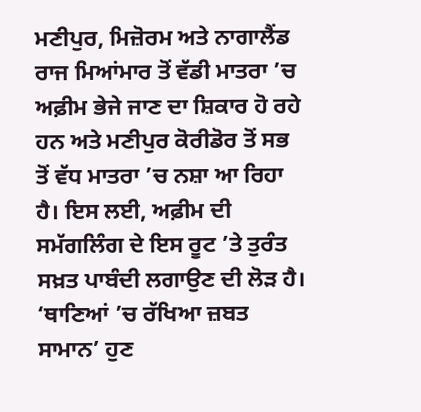ਮਣੀਪੁਰ, ਮਿਜ਼ੋਰਮ ਅਤੇ ਨਾਗਾਲੈਂਡ ਰਾਜ ਮਿਆਂਮਾਰ ਤੋਂ ਵੱਡੀ ਮਾਤਰਾ ’ਚ ਅਫ਼ੀਮ ਭੇਜੇ ਜਾਣ ਦਾ ਸ਼ਿਕਾਰ ਹੋ ਰਹੇ ਹਨ ਅਤੇ ਮਣੀਪੁਰ ਕੋਰੀਡੋਰ ਤੋਂ ਸਭ ਤੋਂ ਵੱਧ ਮਾਤਰਾ ’ਚ ਨਸ਼ਾ ਆ ਰਿਹਾ ਹੈ। ਇਸ ਲਈ, ਅਫ਼ੀਮ ਦੀ ਸਮੱਗਲਿੰਗ ਦੇ ਇਸ ਰੂਟ ’ਤੇ ਤੁਰੰਤ ਸਖ਼ਤ ਪਾਬੰਦੀ ਲਗਾਉਣ ਦੀ ਲੋੜ ਹੈ।
‘ਥਾਣਿਆਂ ’ਚ ਰੱਖਿਆ ਜ਼ਬਤ ਸਾਮਾਨ’ ਹੁਣ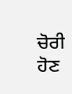ਚੋਰੀ ਹੋਣ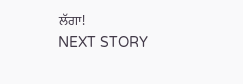ਲੱਗਾ!
NEXT STORY